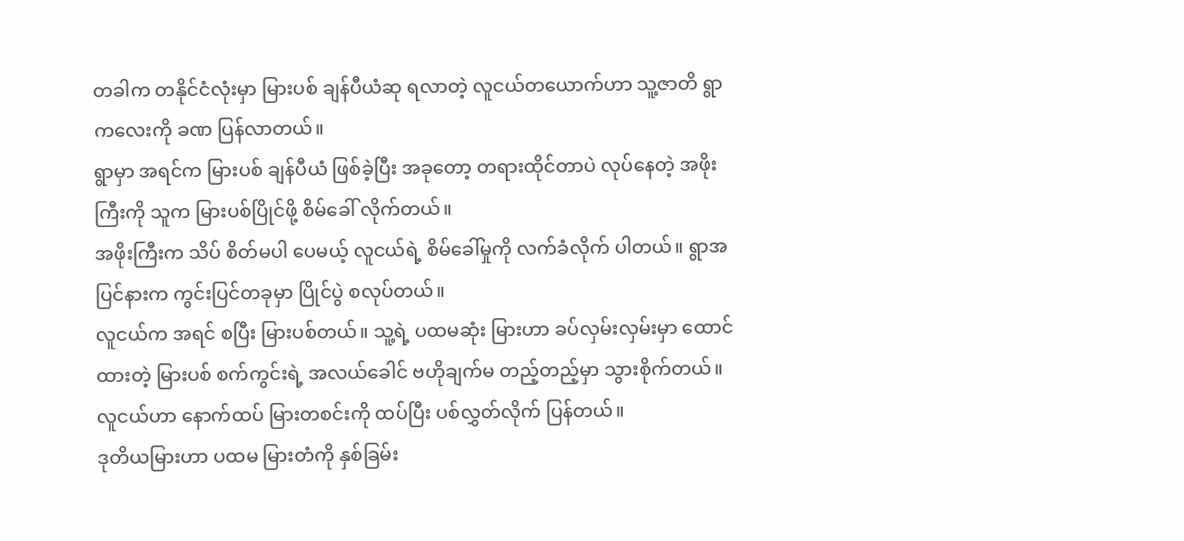တခါက တနိုင်ငံလုံးမှာ မြားပစ် ချန်ပီယံဆု ရလာတဲ့ လူငယ်တယောက်ဟာ သူ့ဇာတိ ရွာကလေးကို ခဏ ပြန်လာတယ်။
ရွာမှာ အရင်က မြားပစ် ချန်ပီယံ ဖြစ်ခဲ့ပြီး အခုတော့ တရားထိုင်တာပဲ လုပ်နေတဲ့ အဖိုးကြီးကို သူက မြားပစ်ပြိုင်ဖို့ စိမ်ခေါ် လိုက်တယ်။
အဖိုးကြီးက သိပ် စိတ်မပါ ပေမယ့် လူငယ်ရဲ့ စိမ်ခေါ်မှုကို လက်ခံလိုက် ပါတယ်။ ရွာအပြင်နားက ကွင်းပြင်တခုမှာ ပြိုင်ပွဲ စလုပ်တယ်။
လူငယ်က အရင် စပြီး မြားပစ်တယ်။ သူ့ရဲ့ ပထမဆုံး မြားဟာ ခပ်လှမ်းလှမ်းမှာ ထောင်ထားတဲ့ မြားပစ် စက်ကွင်းရဲ့ အလယ်ခေါင် ဗဟိုချက်မ တည့်တည့်မှာ သွားစိုက်တယ်။ လူငယ်ဟာ နောက်ထပ် မြားတစင်းကို ထပ်ပြီး ပစ်လွှတ်လိုက် ပြန်တယ်။
ဒုတိယမြားဟာ ပထမ မြားတံကို နှစ်ခြမ်း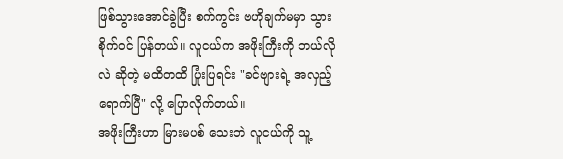ဖြစ်သွားအောင်ခွဲပြီး စက်ကွင်း ဗဟိုချက်မမှာ သွားစိုက်ဝင် ပြန်တယ်။ လူငယ်က အဖိုးကြီးကို ဘယ်လိုလဲ ဆိုတဲ့ မထိတထိ ပြုံးပြရင်း "ခင်ဗျားရဲ့ အလှည့် ရောက်ပြီ" လို့ ပြောလိုက်တယ်။
အဖိုးကြီးဟာ မြားမပစ် သေးဘဲ လူငယ်ကို သူ့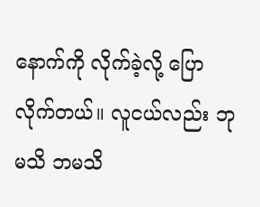နောက်ကို လိုက်ခဲ့လို့ ပြောလိုက်တယ်။ လူငယ်လည်း ဘုမသိ ဘမသိ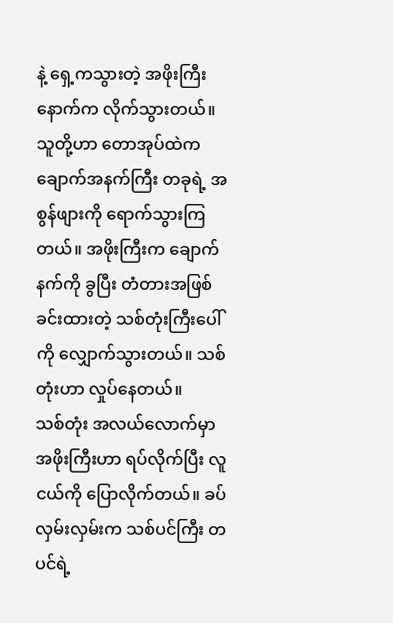နဲ့ ရှေ့ကသွားတဲ့ အဖိုးကြီးနောက်က လိုက်သွားတယ်။
သူတို့ဟာ တောအုပ်ထဲက ချောက်အနက်ကြီး တခုရဲ့ အစွန်ဖျားကို ရောက်သွားကြတယ်။ အဖိုးကြီးက ချောက်နက်ကို ခွပြီး တံတားအဖြစ် ခင်းထားတဲ့ သစ်တုံးကြီးပေါ်ကို လျှောက်သွားတယ်။ သစ်တုံးဟာ လှုပ်နေတယ်။
သစ်တုံး အလယ်လောက်မှာ အဖိုးကြီးဟာ ရပ်လိုက်ပြီး လူငယ်ကို ပြောလိုက်တယ်။ ခပ်လှမ်းလှမ်းက သစ်ပင်ကြီး တပင်ရဲ့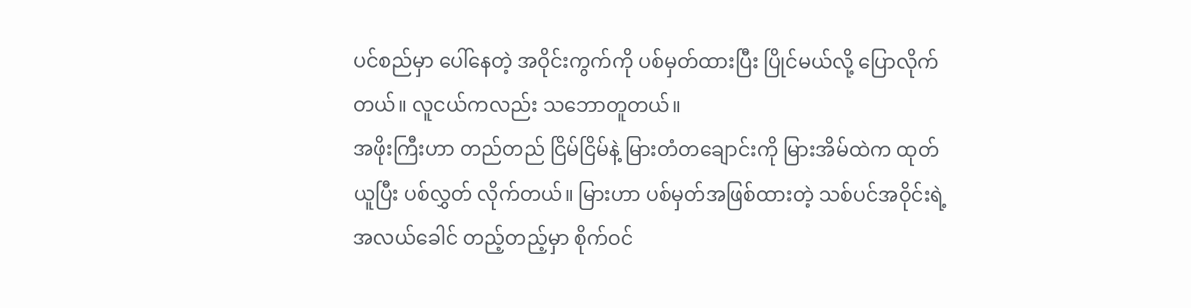ပင်စည်မှာ ပေါ်နေတဲ့ အဝိုင်းကွက်ကို ပစ်မှတ်ထားပြီး ပြိုင်မယ်လို့ ပြောလိုက်တယ်။ လူငယ်ကလည်း သဘောတူတယ်။
အဖိုးကြီးဟာ တည်တည် ငြိမ်ငြိမ်နဲ့ မြားတံတချောင်းကို မြားအိမ်ထဲက ထုတ်ယူပြီး ပစ်လွှတ် လိုက်တယ်။ မြားဟာ ပစ်မှတ်အဖြစ်ထားတဲ့ သစ်ပင်အဝိုင်းရဲ့ အလယ်ခေါင် တည့်တည့်မှာ စိုက်ဝင်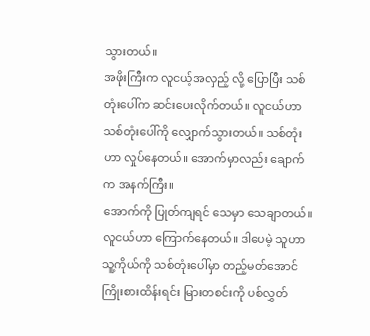သွားတယ်။
အဖိုးကြီးက လူငယ့်အလှည့် လို့ ပြောပြီး သစ်တုံးပေါ်က ဆင်းပေးလိုက်တယ်။ လူငယ်ဟာ သစ်တုံးပေါ်ကို လျှောက်သွားတယ်။ သစ်တုံးဟာ လှုပ်နေတယ်။ အောက်မှာလည်း ချောက်က အနက်ကြီး။
အောက်ကို ပြုတ်ကျရင် သေမှာ သေချာတယ်။ လူငယ်ဟာ ကြောက်နေတယ်။ ဒါပေမဲ့ သူဟာ သူ့ကိုယ်ကို သစ်တုံးပေါ်မှာ တည့်မတ်အောင် ကြိုးစားထိန်းရင်း မြားတစင်းကို ပစ်လွှတ်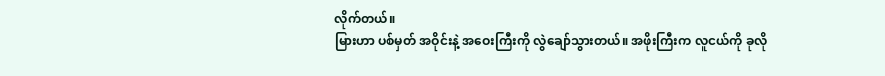လိုက်တယ်။
မြားဟာ ပစ်မှတ် အဝိုင်းနဲ့ အဝေးကြီးကို လွဲချော်သွားတယ်။ အဖိုးကြီးက လူငယ်ကို ခုလို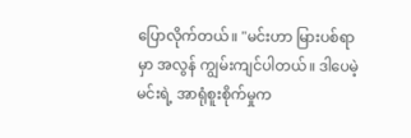ပြောလိုက်တယ်။ "မင်းဟာ မြားပစ်ရာမှာ အလွန် ကျွမ်းကျင်ပါတယ်။ ဒါပေမဲ့ မင်းရဲ့ အာရုံစူးစိုက်မှုက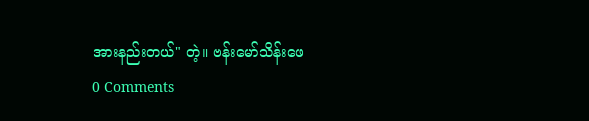အားနည်းတယ်" တဲ့။ ဗန်းမော်သိန်းဖေ
0 Comments